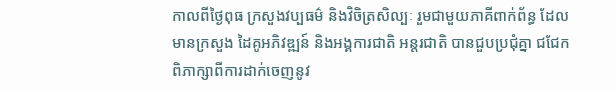កាលពីថ្ងៃពុធ ក្រសួងវប្បធម៌ និងវិចិត្រសិល្បៈ រួមជាមួយភាគីពាក់ព័ន្ធ ដែលមានក្រសួង ដៃគូអភិវឌ្ឍន៍ និងអង្គការជាតិ អន្តរជាតិ បានជួបប្រជុំគ្នា ជជែកពិភាក្សាពីការដាក់ចេញនូវ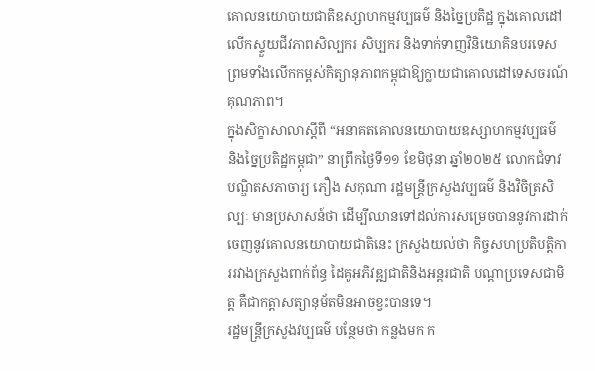គោលនយោបាយជាតិឧស្សាហកម្មវប្បធម៌ និងច្នៃប្រតិដ្ឋ ក្នុងគោលដៅលើកស្ទួយជីវភាពសិល្បករ សិប្បករ និងទាក់ទាញវិនិយោគិនបរទេស ព្រមទាំងលើកកម្ពស់កិត្យានុភាពកម្ពុជាឱ្យក្លាយជាគោលដៅទេសចរណ៍គុណភាព។
ក្នុងសិក្ខាសាលាស្ដីពី “អនាគតគោលនយោបាយឧស្សាហកម្មវប្បធម៌ និងច្នៃប្រតិដ្ឋកម្ពុជា” នាព្រឹកថ្ងៃទី១១ ខែមិថុនា ឆ្នាំ២០២៥ លោកជំទាវបណ្ឌិតសភាចារ្យ ភឿង សកុណា រដ្ឋមន្រ្តីក្រសួងវប្បធម៌ និងវិចិត្រសិល្បៈ មានប្រសាសន៍ថា ដើម្បីឈានទៅដល់ការសម្រេចបាននូវការដាក់ចេញនូវគោលនយោបាយជាតិនេះ ក្រសួងយល់ថា កិច្ចសហប្រតិបត្តិការរវាងក្រសួងពាក់ព័ន្ធ ដៃគូអភិវឌ្ឍជាតិនិងអន្តរជាតិ បណ្តាប្រទេសជាមិត្ត គឺជាកត្តាសត្យានុម័តមិនអាចខ្វះបានទេ។
រដ្ឋមន្រ្តីក្រសួងវប្បធម៌ បន្ថែមថា កន្លងមក ក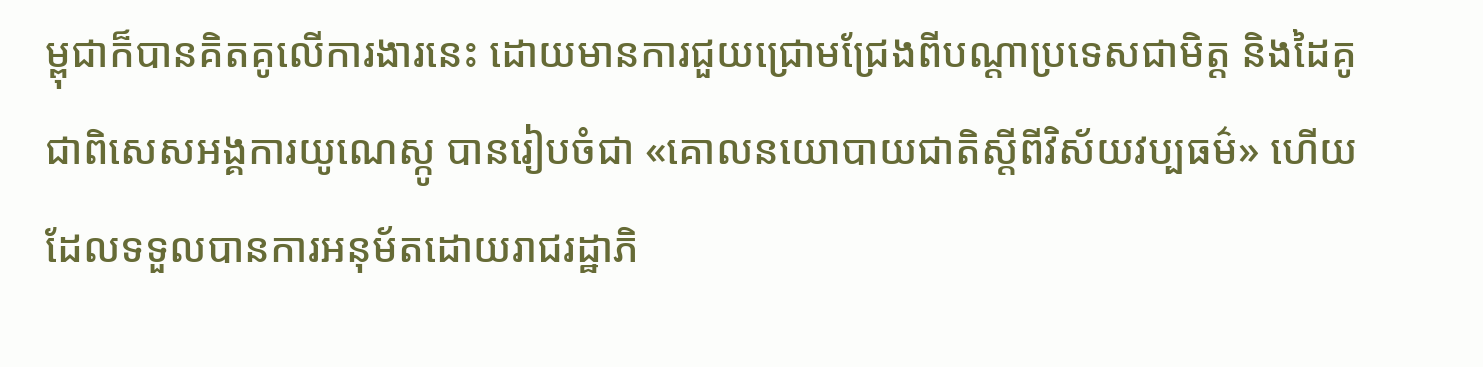ម្ពុជាក៏បានគិតគូលើការងារនេះ ដោយមានការជួយជ្រោមជ្រែងពីបណ្តាប្រទេសជាមិត្ត និងដៃគូ ជាពិសេសអង្គការយូណេស្កូ បានរៀបចំជា «គោលនយោបាយជាតិស្ដីពីវិស័យវប្បធម៌» ហើយដែលទទួលបានការអនុម័តដោយរាជរដ្ឋាភិ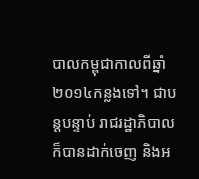បាលកម្ពុជាកាលពីឆ្នាំ២០១៤កន្លងទៅ។ ជាបន្តបន្ទាប់ រាជរដ្ឋាភិបាលក៏បានដាក់ចេញ និងអ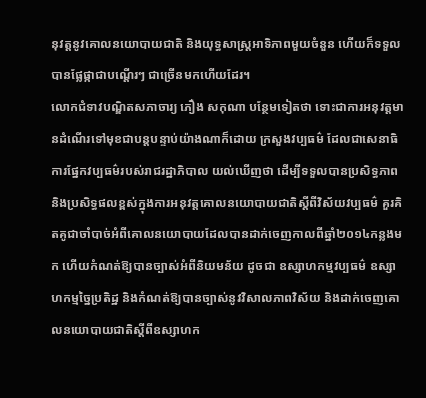នុវត្តនូវគោលនយោបាយជាតិ និងយុទ្ធសាស្ត្រអាទិភាពមួយចំនួន ហើយក៏ទទួលបានផ្លែផ្កាជាបណ្ដើរៗ ជាច្រើនមកហើយដែរ។
លោកជំទាវបណ្ឌិតសភាចារ្យ ភឿង សកុណា បន្ថែមទៀតថា ទោះជាការអនុវត្តមានដំណើរទៅមុខជាបន្តបន្ទាប់យ៉ាងណាក៏ដោយ ក្រសួងវប្បធម៌ ដែលជាសេនាធិការផ្នែកវប្បធម៌របស់រាជរដ្ឋាភិបាល យល់ឃើញថា ដើម្បីទទួលបានប្រសិទ្ធភាព និងប្រសិទ្ធផលខ្ពស់ក្នុងការអនុវត្តគោលនយោបាយជាតិស្តីពីវិស័យវប្បធម៌ គួរគិតគូជាចាំបាច់អំពីគោលនយោបាយដែលបានដាក់ចេញកាលពីឆ្នាំ២០១៤កន្លងមក ហើយកំណត់ឱ្យបានច្បាស់អំពីនិយមន័យ ដូចជា ឧស្សាហកម្មវប្បធម៌ ឧស្សាហកម្មច្នៃប្រតិដ្ឋ និងកំណត់ឱ្យបានច្បាស់នូវវិសាលភាពវិស័យ និងដាក់ចេញគោលនយោបាយជាតិស្តីពីឧស្សាហក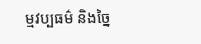ម្មវប្បធម៌ និងច្នៃ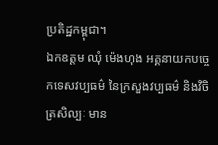ប្រតិដ្ឋកម្ពុជា។
ឯកឧត្តម ឈុំ ម៉េងហុង អគ្គនាយកបច្ចេកទេសវប្បធម៌ នៃក្រសួងវប្បធម៌ និងវិចិត្រសិល្បៈ មាន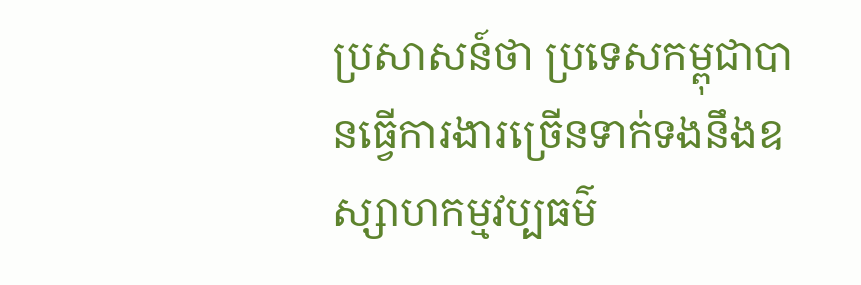ប្រសាសន៍ថា ប្រទេសកម្ពុជាបានធ្វើការងារច្រើនទាក់ទងនឹងឧស្សាហកម្មវប្បធម៌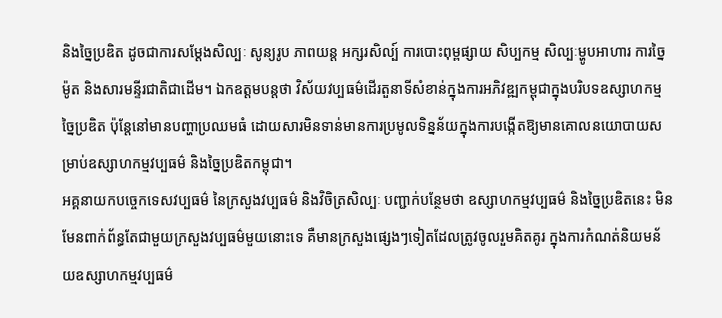និងច្នៃប្រឌិត ដូចជាការសម្ដែងសិល្បៈ សូន្យរូប ភាពយន្ត អក្សរសិល្ប៍ ការបោះពុម្ពផ្សាយ សិប្បកម្ម សិល្បៈម្ហូបអាហារ ការច្នៃម៉ូត និងសារមន្ទីរជាតិជាដើម។ ឯកឧត្តមបន្តថា វិស័យវប្បធម៌ដើរតួនាទីសំខាន់ក្នុងការអភិវឌ្ឍកម្ពុជាក្នុងបរិបទឧស្សាហកម្មច្នៃប្រឌិត ប៉ុន្តែនៅមានបញ្ហាប្រឈមធំ ដោយសារមិនទាន់មានការប្រមូលទិន្នន័យក្នុងការបង្កើតឱ្យមានគោលនយោបាយសម្រាប់ឧស្សាហកម្មវប្បធម៌ និងច្នៃប្រឌិតកម្ពុជា។
អគ្គនាយកបច្ចេកទេសវប្បធម៌ នៃក្រសួងវប្បធម៌ និងវិចិត្រសិល្បៈ បញ្ជាក់បន្ថែមថា ឧស្សាហកម្មវប្បធម៌ និងច្នៃប្រឌិតនេះ មិនមែនពាក់ព័ន្ធតែជាមួយក្រសួងវប្បធម៌មួយនោះទេ គឺមានក្រសួងផ្សេងៗទៀតដែលត្រូវចូលរួមគិតគូរ ក្នុងការកំណត់និយមន័យឧស្សាហកម្មវប្បធម៌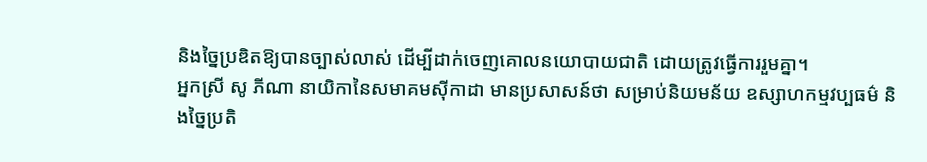និងច្នៃប្រឌិតឱ្យបានច្បាស់លាស់ ដើម្បីដាក់ចេញគោលនយោបាយជាតិ ដោយត្រូវធ្វើការរួមគ្នា។
អ្នកស្រី សូ ភីណា នាយិកានៃសមាគមស៊ីកាដា មានប្រសាសន៍ថា សម្រាប់និយមន័យ ឧស្សាហកម្មវប្បធម៌ និងច្នៃប្រតិ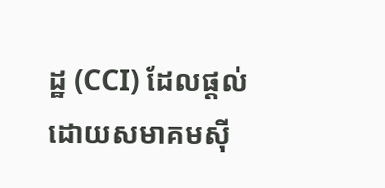ដ្ឋ (CCI) ដែលផ្តល់ដោយសមាគមស៊ី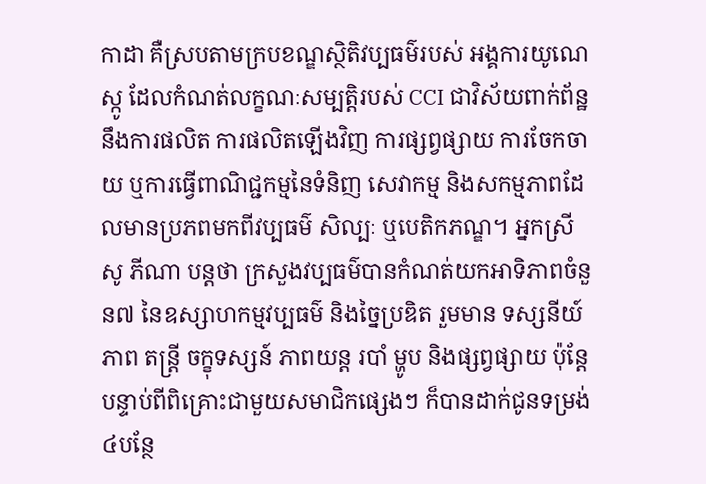កាដា គឺស្របតាមក្របខណ្ឌស្ថិតិវប្បធម៌របស់ អង្គការយូណេស្កូ ដែលកំណត់លក្ខណៈសម្បត្តិរបស់ CCI ជាវិស័យពាក់ព័ន្ឋនឹងការផលិត ការផលិតឡើងវិញ ការផ្សព្វផ្សាយ ការចែកចាយ ឬការធ្វើពាណិជ្ជកម្មនៃទំនិញ សេវាកម្ម និងសកម្មភាពដែលមានប្រភពមកពីវប្បធម៌ សិល្បៈ ឬបេតិកភណ្ឌ។ អ្នកស្រី សូ ភីណា បន្តថា ក្រសួងវប្បធម៌បានកំណត់យកអាទិភាពចំនួន៧ នៃឧស្សាហកម្មវប្បធម៌ និងច្នៃប្រឌិត រួមមាន ទស្សនីយ៍ភាព តន្រ្តី ចក្ខុទស្សន៍ ភាពយន្ត របាំ ម្ហូប និងផ្សព្វផ្សាយ ប៉ុន្តែបន្ទាប់ពីពិគ្រោះជាមួយសមាជិកផ្សេងៗ ក៏បានដាក់ជូនទម្រង់ ៤បន្ថែ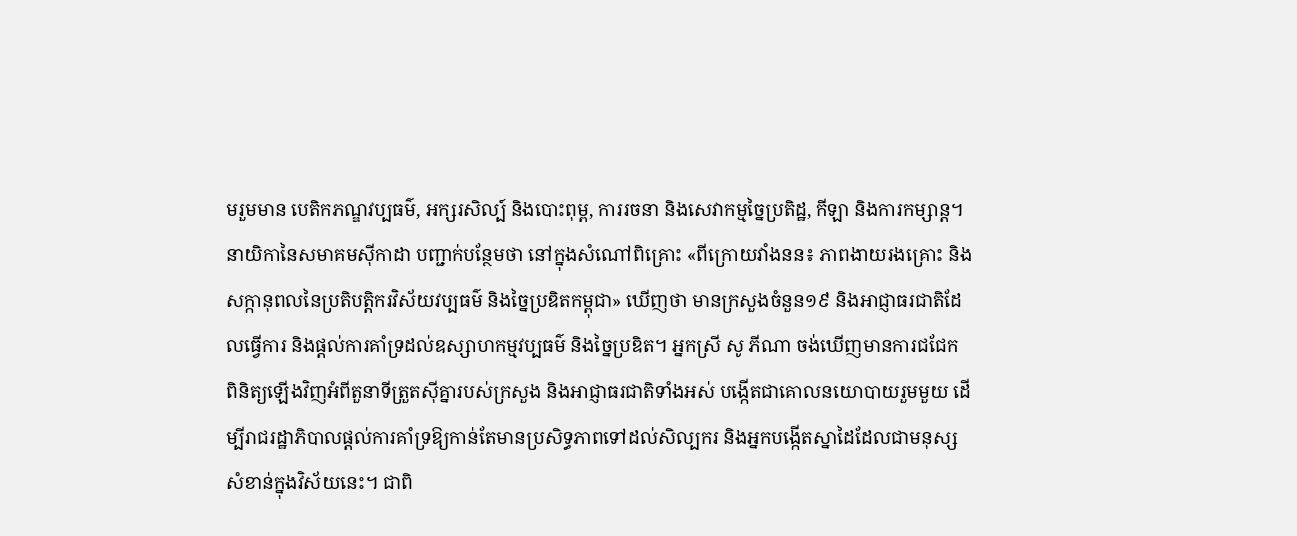មរួមមាន បេតិកភណ្ឌវប្បធម៌, អក្សរសិល្ប៍ និងបោះពុម្ព, ការរចនា និងសេវាកម្មច្នៃប្រតិដ្ឋ, កីឡា និងការកម្សាន្ត។
នាយិកានៃសមាគមស៊ីកាដា បញ្ជាក់បន្ថែមថា នៅក្នុងសំណៅពិគ្រោះ «ពីក្រោយវាំងនន៖ ភាពងាយរងគ្រោះ និងសក្កានុពលនៃប្រតិបត្តិករវិស័យវប្បធម៌ និងច្នៃប្រឌិតកម្ពុជា» ឃើញថា មានក្រសួងចំនួន១៩ និងអាជ្ញាធរជាតិដែលធ្វើការ និងផ្ដល់ការគាំទ្រដល់ឧស្សាហកម្មវប្បធម៌ និងច្នៃប្រឌិត។ អ្នកស្រី សូ ភីណា ចង់ឃើញមានការជជែក ពិនិត្យឡើងវិញអំពីតួនាទីត្រួតស៊ីគ្នារបស់ក្រសួង និងអាជ្ញាធរជាតិទាំងអស់ បង្កើតជាគោលនយោបាយរួមមួយ ដើម្បីរាជរដ្ឋាភិបាលផ្ដល់ការគាំទ្រឱ្យកាន់តែមានប្រសិទ្ធភាពទៅដល់សិល្បករ និងអ្នកបង្កើតស្នាដៃដែលជាមនុស្សសំខាន់ក្នុងវិស័យនេះ។ ជាពិ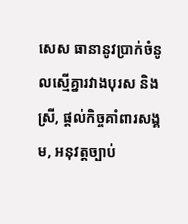សេស ធានានូវប្រាក់ចំនូលស្មើគ្នារវាងបុរស និងស្រី, ផ្ដល់កិច្ចគាំពារសង្គម, អនុវត្តច្បាប់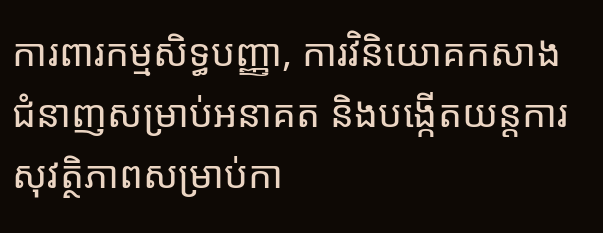ការពារកម្មសិទ្ធបញ្ញា, ការវិនិយោគកសាងជំនាញសម្រាប់អនាគត និងបង្កើតយន្តការសុវត្ថិភាពសម្រាប់កា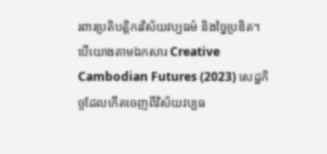រពារប្រតិបត្តិករវិស័យវប្បធម៌ និងច្នៃប្រឌិត។
បើយោងតាមឯកសារ Creative Cambodian Futures (2023) សេដ្ឋកិច្ចដែលកើតចេញពីវិស័យវប្បធ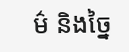ម៌ និងច្នៃ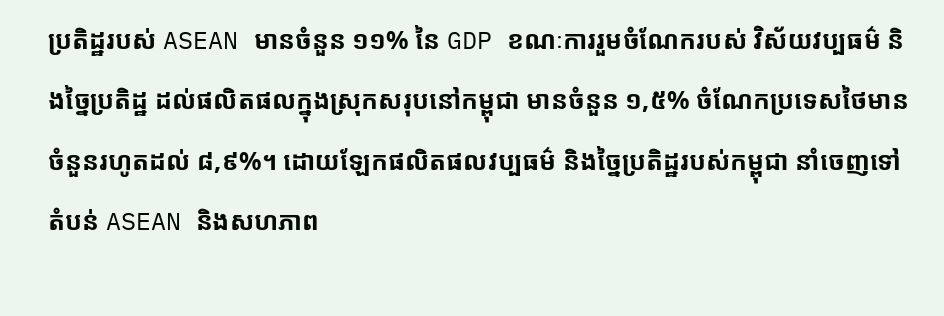ប្រតិដ្ឋរបស់ ASEAN មានចំនួន ១១% នៃ GDP ខណៈការរួមចំណែករបស់ វិស័យវប្បធម៌ និងច្នៃប្រតិដ្ឋ ដល់ផលិតផលក្នុងស្រុកសរុបនៅកម្ពុជា មានចំនួន ១,៥% ចំណែកប្រទេសថៃមានចំនួនរហូតដល់ ៨,៩%។ ដោយឡែកផលិតផលវប្បធម៌ និងច្នៃប្រតិដ្ឋរបស់កម្ពុជា នាំចេញទៅតំបន់ ASEAN និងសហភាព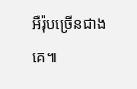អឺរ៉ុបច្រើនជាងគេ៕